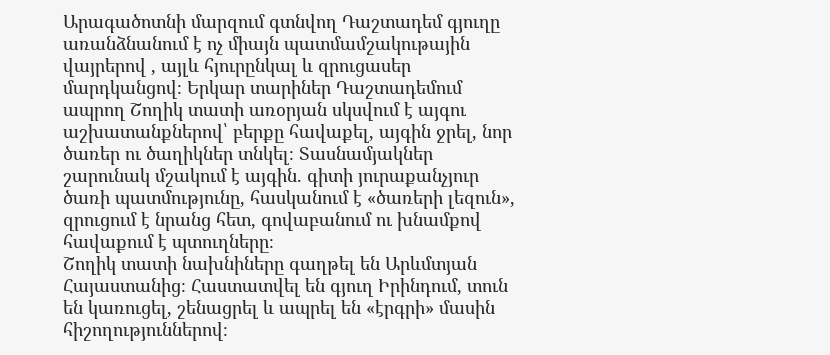Արագածոտնի մարզում գտնվող Դաշտադեմ գյուղը առանձնանում է ոչ միայն պատմամշակութային վայրերով , այլև հյուրընկալ և զրուցասեր մարդկանցով։ Երկար տարիներ Դաշտադեմում ապրող Շողիկ տատի առօրյան սկսվում է այգու աշխատանքներով՝ բերքը հավաքել, այգին ջրել, նոր ծառեր ու ծաղիկներ տնկել։ Տասնամյակներ շարունակ մշակում է այգին. գիտի յուրաքանչյուր ծառի պատմությունը, հասկանում է «ծառերի լեզուն», զրուցում է նրանց հետ, գովաբանում ու խնամքով հավաքում է պտուղները։
Շողիկ տատի նախնիները գաղթել են Արևմտյան Հայաստանից։ Հաստատվել են գյուղ Իրինդում, տուն են կառուցել, շենացրել և ապրել են «էրգրի» մասին հիշողություններով։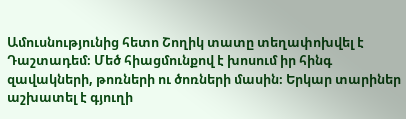Ամուսնությունից հետո Շողիկ տատը տեղափոխվել է Դաշտադեմ։ Մեծ հիացմունքով է խոսում իր հինգ զավակների, թոռների ու ծոռների մասին։ Երկար տարիներ աշխատել է գյուղի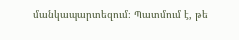մանկապարտեզում։ Պատմում է, թե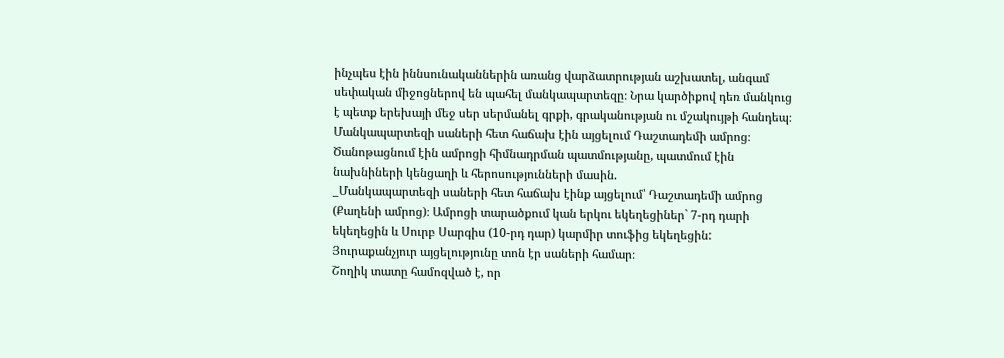ինչպես էին իննսունականներին առանց վարձատրության աշխատել, անգամ սեփական միջոցներով են պահել մանկապարտեզը։ Նրա կարծիքով դեռ մանկուց է պետք երեխայի մեջ սեր սերմանել գրքի, գրականության ու մշակույթի հանդեպ։ Մանկապարտեզի սաների հետ հաճախ էին այցելում Դաշտադեմի ամրոց։ Ծանոթացնում էին ամրոցի հիմնադրման պատմությանը, պատմում էին նախնիների կենցաղի և հերոսությունների մասին.
_Մանկապարտեզի սաների հետ հաճախ էինք այցելում՝ Դաշտադեմի ամրոց (Քաղենի ամրոց)։ Ամրոցի տարածքում կան երկու եկեղեցիներ` 7-րդ դարի եկեղեցին և Սուրբ Սարգիս (10-րդ դար) կարմիր տուֆից եկեղեցին: Յուրաքանչյուր այցելությունը տոն էր սաների համար։
Շողիկ տատը համոզված է, որ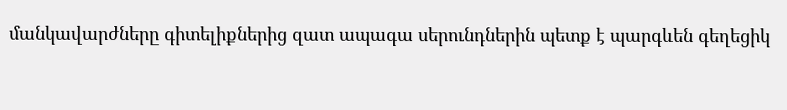մանկավարժները գիտելիքներից զատ ապագա սերունդներին պետք է պարգևեն գեղեցիկ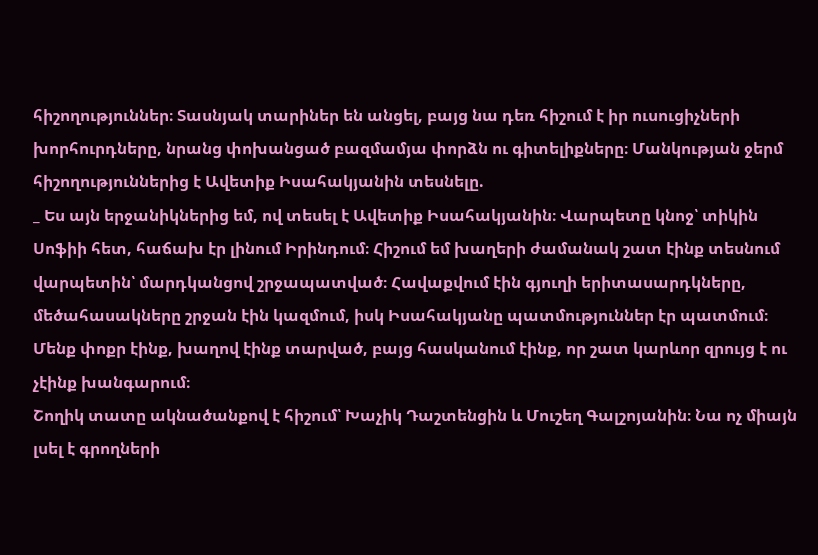հիշողություններ։ Տասնյակ տարիներ են անցել, բայց նա դեռ հիշում է իր ուսուցիչների խորհուրդները, նրանց փոխանցած բազմամյա փորձն ու գիտելիքները։ Մանկության ջերմ հիշողություններից է Ավետիք Իսահակյանին տեսնելը.
_ Ես այն երջանիկներից եմ, ով տեսել է Ավետիք Իսահակյանին։ Վարպետը կնոջ՝ տիկին Սոֆիի հետ, հաճախ էր լինում Իրինդում։ Հիշում եմ խաղերի ժամանակ շատ էինք տեսնում վարպետին՝ մարդկանցով շրջապատված։ Հավաքվում էին գյուղի երիտասարդկները, մեծահասակները շրջան էին կազմում, իսկ Իսահակյանը պատմություններ էր պատմում։ Մենք փոքր էինք, խաղով էինք տարված, բայց հասկանում էինք, որ շատ կարևոր զրույց է ու չէինք խանգարում։
Շողիկ տատը ակնածանքով է հիշում՝ Խաչիկ Դաշտենցին և Մուշեղ Գալշոյանին։ Նա ոչ միայն լսել է գրողների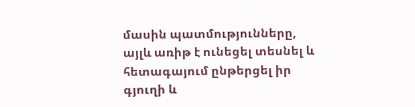մասին պատմությունները, այլև առիթ է ունեցել տեսնել և հետագայում ընթերցել իր գյուղի և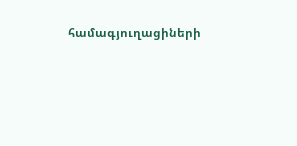համագյուղացիների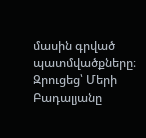մասին գրված պատմվածքները։
Զրուցեց՝ Մերի Բադալյանը